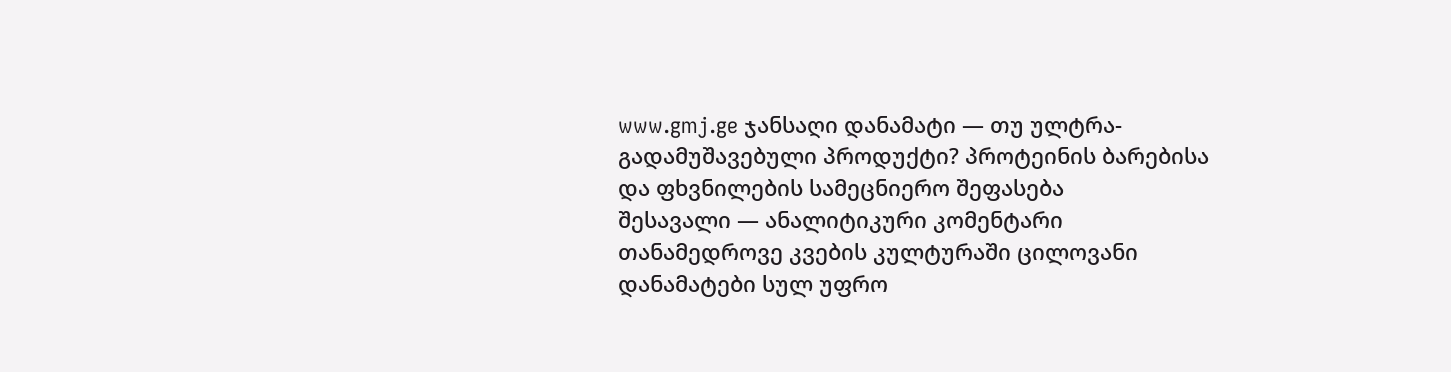www.gmj.ge ჯანსაღი დანამატი — თუ ულტრა-გადამუშავებული პროდუქტი? პროტეინის ბარებისა და ფხვნილების სამეცნიერო შეფასება
შესავალი — ანალიტიკური კომენტარი
თანამედროვე კვების კულტურაში ცილოვანი დანამატები სულ უფრო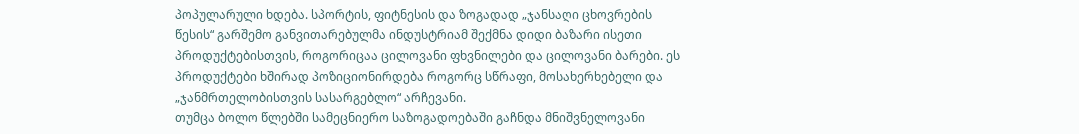პოპულარული ხდება. სპორტის, ფიტნესის და ზოგადად „ჯანსაღი ცხოვრების წესის“ გარშემო განვითარებულმა ინდუსტრიამ შექმნა დიდი ბაზარი ისეთი პროდუქტებისთვის, როგორიცაა ცილოვანი ფხვნილები და ცილოვანი ბარები. ეს პროდუქტები ხშირად პოზიციონირდება როგორც სწრაფი, მოსახერხებელი და „ჯანმრთელობისთვის სასარგებლო“ არჩევანი.
თუმცა ბოლო წლებში სამეცნიერო საზოგადოებაში გაჩნდა მნიშვნელოვანი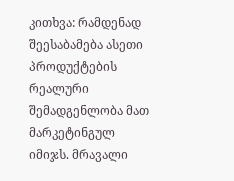კითხვა: რამდენად შეესაბამება ასეთი პროდუქტების რეალური შემადგენლობა მათ მარკეტინგულ იმიჯს. მრავალი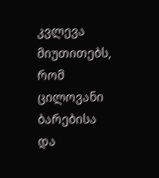კვლევა მიუთითებს, რომ ცილოვანი ბარებისა და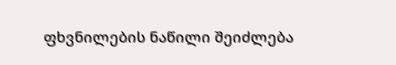ფხვნილების ნაწილი შეიძლება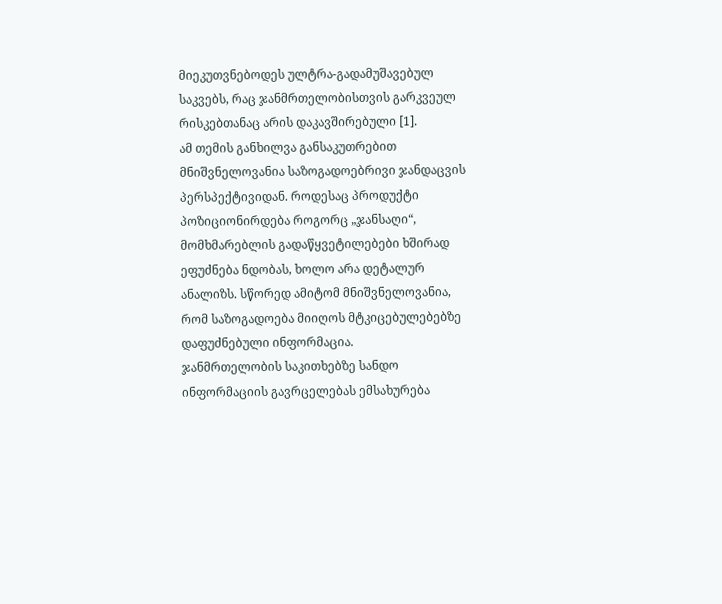მიეკუთვნებოდეს ულტრა-გადამუშავებულ საკვებს, რაც ჯანმრთელობისთვის გარკვეულ რისკებთანაც არის დაკავშირებული [1].
ამ თემის განხილვა განსაკუთრებით მნიშვნელოვანია საზოგადოებრივი ჯანდაცვის პერსპექტივიდან. როდესაც პროდუქტი პოზიციონირდება როგორც „ჯანსაღი“, მომხმარებლის გადაწყვეტილებები ხშირად ეფუძნება ნდობას, ხოლო არა დეტალურ ანალიზს. სწორედ ამიტომ მნიშვნელოვანია, რომ საზოგადოება მიიღოს მტკიცებულებებზე დაფუძნებული ინფორმაცია.
ჯანმრთელობის საკითხებზე სანდო ინფორმაციის გავრცელებას ემსახურება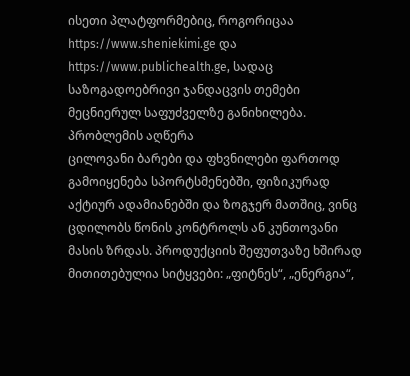ისეთი პლატფორმებიც, როგორიცაა https://www.sheniekimi.ge და https://www.publichealth.ge, სადაც საზოგადოებრივი ჯანდაცვის თემები მეცნიერულ საფუძველზე განიხილება.
პრობლემის აღწერა
ცილოვანი ბარები და ფხვნილები ფართოდ გამოიყენება სპორტსმენებში, ფიზიკურად აქტიურ ადამიანებში და ზოგჯერ მათშიც, ვინც ცდილობს წონის კონტროლს ან კუნთოვანი მასის ზრდას. პროდუქციის შეფუთვაზე ხშირად მითითებულია სიტყვები: „ფიტნეს“, „ენერგია“,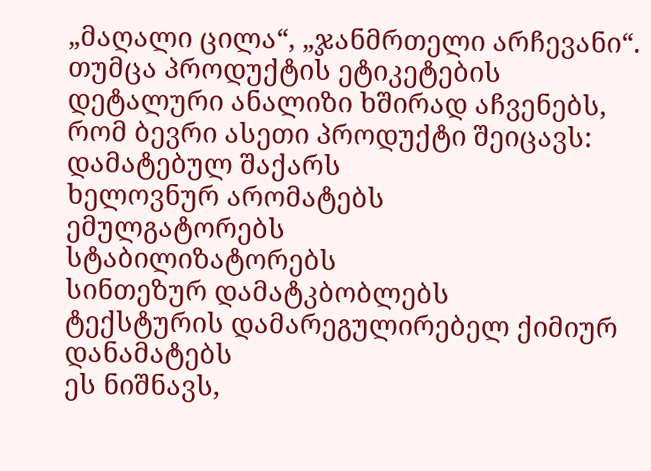„მაღალი ცილა“, „ჯანმრთელი არჩევანი“.
თუმცა პროდუქტის ეტიკეტების დეტალური ანალიზი ხშირად აჩვენებს, რომ ბევრი ასეთი პროდუქტი შეიცავს:
დამატებულ შაქარს
ხელოვნურ არომატებს
ემულგატორებს
სტაბილიზატორებს
სინთეზურ დამატკბობლებს
ტექსტურის დამარეგულირებელ ქიმიურ დანამატებს
ეს ნიშნავს,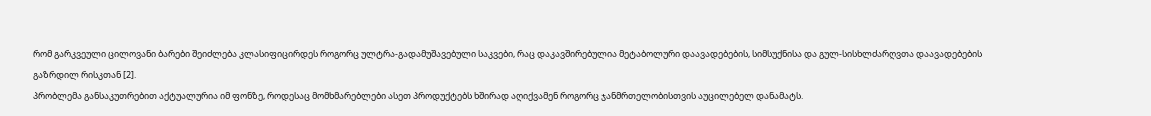რომ გარკვეული ცილოვანი ბარები შეიძლება კლასიფიცირდეს როგორც ულტრა-გადამუშავებული საკვები, რაც დაკავშირებულია მეტაბოლური დაავადებების, სიმსუქნისა და გულ-სისხლძარღვთა დაავადებების გაზრდილ რისკთან [2].
პრობლემა განსაკუთრებით აქტუალურია იმ ფონზე, როდესაც მომხმარებლები ასეთ პროდუქტებს ხშირად აღიქვამენ როგორც ჯანმრთელობისთვის აუცილებელ დანამატს.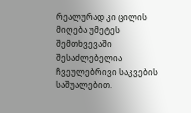რეალურად კი ცილის მიღება უმეტეს შემთხვევაში შესაძლებელია ჩვეულებრივი საკვების საშუალებით.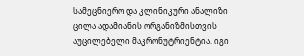სამეცნიერო და კლინიკური ანალიზი
ცილა ადამიანის ორგანიზმისთვის აუცილებელი მაკრონუტრიენტია. იგი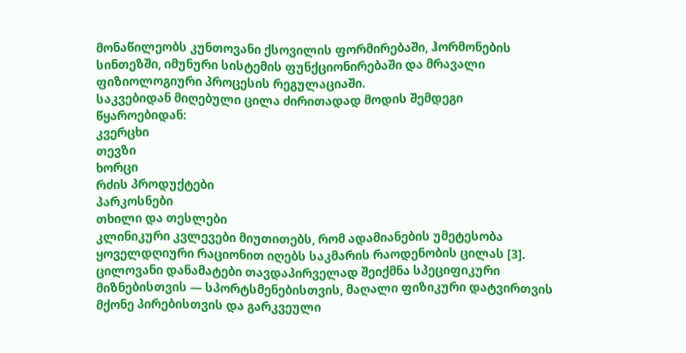მონაწილეობს კუნთოვანი ქსოვილის ფორმირებაში, ჰორმონების სინთეზში, იმუნური სისტემის ფუნქციონირებაში და მრავალი ფიზიოლოგიური პროცესის რეგულაციაში.
საკვებიდან მიღებული ცილა ძირითადად მოდის შემდეგი წყაროებიდან:
კვერცხი
თევზი
ხორცი
რძის პროდუქტები
პარკოსნები
თხილი და თესლები
კლინიკური კვლევები მიუთითებს, რომ ადამიანების უმეტესობა ყოველდღიური რაციონით იღებს საკმარის რაოდენობის ცილას [3].
ცილოვანი დანამატები თავდაპირველად შეიქმნა სპეციფიკური მიზნებისთვის — სპორტსმენებისთვის, მაღალი ფიზიკური დატვირთვის მქონე პირებისთვის და გარკვეული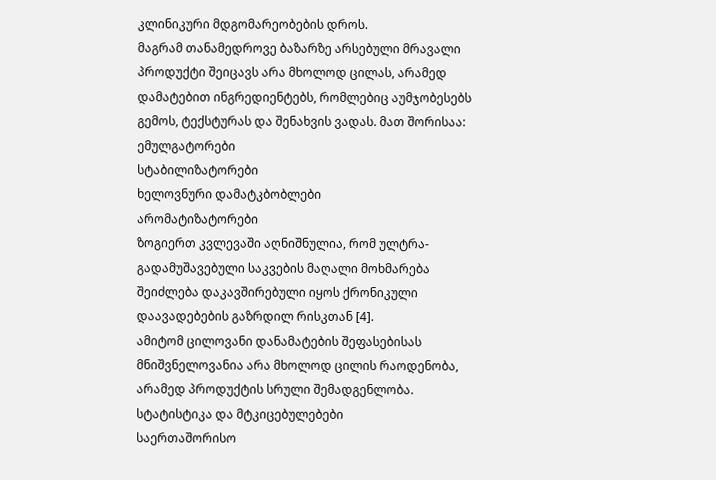კლინიკური მდგომარეობების დროს.
მაგრამ თანამედროვე ბაზარზე არსებული მრავალი პროდუქტი შეიცავს არა მხოლოდ ცილას, არამედ დამატებით ინგრედიენტებს, რომლებიც აუმჯობესებს გემოს, ტექსტურას და შენახვის ვადას. მათ შორისაა:
ემულგატორები
სტაბილიზატორები
ხელოვნური დამატკბობლები
არომატიზატორები
ზოგიერთ კვლევაში აღნიშნულია, რომ ულტრა-გადამუშავებული საკვების მაღალი მოხმარება შეიძლება დაკავშირებული იყოს ქრონიკული დაავადებების გაზრდილ რისკთან [4].
ამიტომ ცილოვანი დანამატების შეფასებისას მნიშვნელოვანია არა მხოლოდ ცილის რაოდენობა, არამედ პროდუქტის სრული შემადგენლობა.
სტატისტიკა და მტკიცებულებები
საერთაშორისო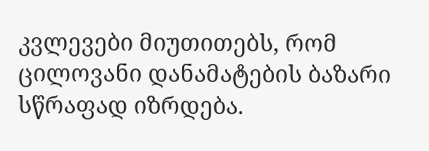კვლევები მიუთითებს, რომ ცილოვანი დანამატების ბაზარი სწრაფად იზრდება.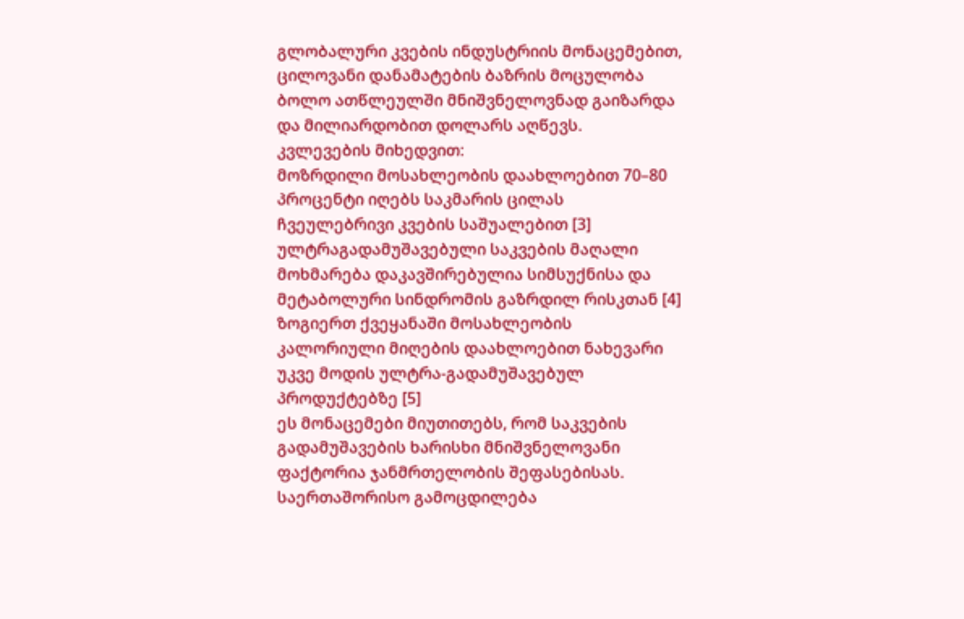გლობალური კვების ინდუსტრიის მონაცემებით, ცილოვანი დანამატების ბაზრის მოცულობა ბოლო ათწლეულში მნიშვნელოვნად გაიზარდა და მილიარდობით დოლარს აღწევს.
კვლევების მიხედვით:
მოზრდილი მოსახლეობის დაახლოებით 70–80 პროცენტი იღებს საკმარის ცილას ჩვეულებრივი კვების საშუალებით [3]
ულტრაგადამუშავებული საკვების მაღალი მოხმარება დაკავშირებულია სიმსუქნისა და მეტაბოლური სინდრომის გაზრდილ რისკთან [4]
ზოგიერთ ქვეყანაში მოსახლეობის კალორიული მიღების დაახლოებით ნახევარი უკვე მოდის ულტრა-გადამუშავებულ პროდუქტებზე [5]
ეს მონაცემები მიუთითებს, რომ საკვების გადამუშავების ხარისხი მნიშვნელოვანი ფაქტორია ჯანმრთელობის შეფასებისას.
საერთაშორისო გამოცდილება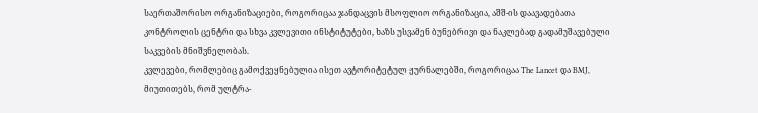საერთაშორისო ორგანიზაციები, როგორიცაა ჯანდაცვის მსოფლიო ორგანიზაცია, აშშ-ის დაავადებათა კონტროლის ცენტრი და სხვა კვლევითი ინსტიტუტები, ხაზს უსვამენ ბუნებრივი და ნაკლებად გადამუშავებული საკვების მნიშვნელობას.
კვლევები, რომლებიც გამოქვეყნებულია ისეთ ავტორიტეტულ ჟურნალებში, როგორიცაა The Lancet და BMJ, მიუთითებს, რომ ულტრა-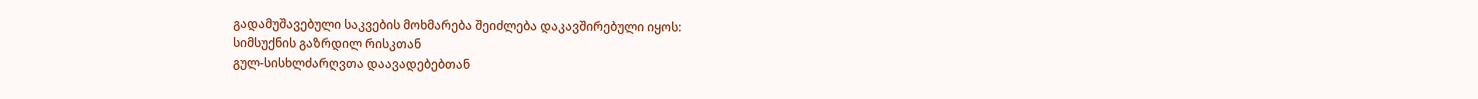გადამუშავებული საკვების მოხმარება შეიძლება დაკავშირებული იყოს:
სიმსუქნის გაზრდილ რისკთან
გულ-სისხლძარღვთა დაავადებებთან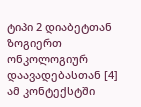ტიპი 2 დიაბეტთან
ზოგიერთ ონკოლოგიურ დაავადებასთან [4]
ამ კონტექსტში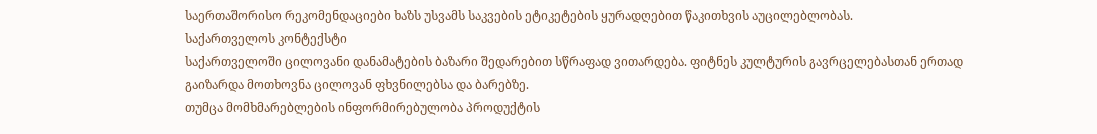საერთაშორისო რეკომენდაციები ხაზს უსვამს საკვების ეტიკეტების ყურადღებით წაკითხვის აუცილებლობას.
საქართველოს კონტექსტი
საქართველოში ცილოვანი დანამატების ბაზარი შედარებით სწრაფად ვითარდება. ფიტნეს კულტურის გავრცელებასთან ერთად გაიზარდა მოთხოვნა ცილოვან ფხვნილებსა და ბარებზე.
თუმცა მომხმარებლების ინფორმირებულობა პროდუქტის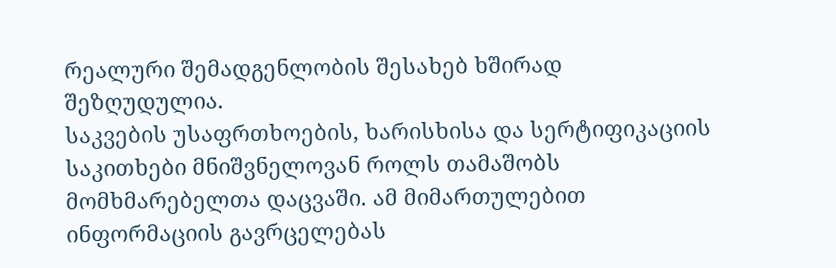რეალური შემადგენლობის შესახებ ხშირად შეზღუდულია.
საკვების უსაფრთხოების, ხარისხისა და სერტიფიკაციის საკითხები მნიშვნელოვან როლს თამაშობს მომხმარებელთა დაცვაში. ამ მიმართულებით ინფორმაციის გავრცელებას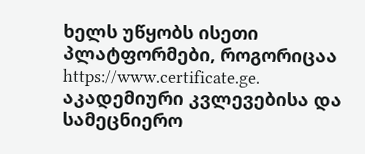ხელს უწყობს ისეთი პლატფორმები, როგორიცაა https://www.certificate.ge.
აკადემიური კვლევებისა და სამეცნიერო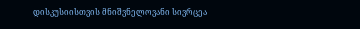დისკუსიისთვის მნიშვნელოვანი სივრცეა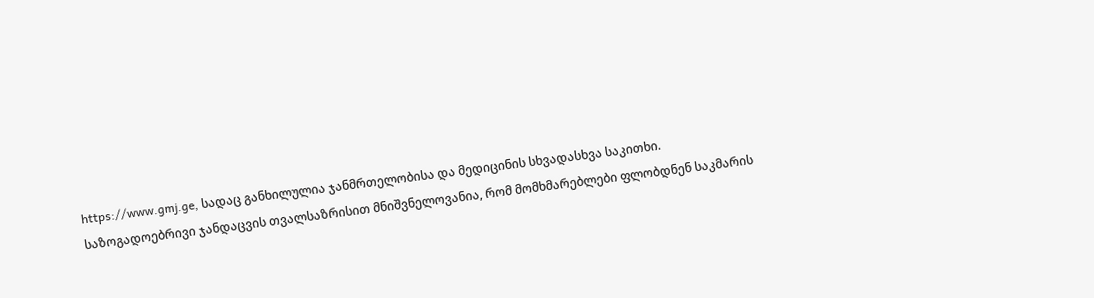https://www.gmj.ge, სადაც განხილულია ჯანმრთელობისა და მედიცინის სხვადასხვა საკითხი.
საზოგადოებრივი ჯანდაცვის თვალსაზრისით მნიშვნელოვანია, რომ მომხმარებლები ფლობდნენ საკმარის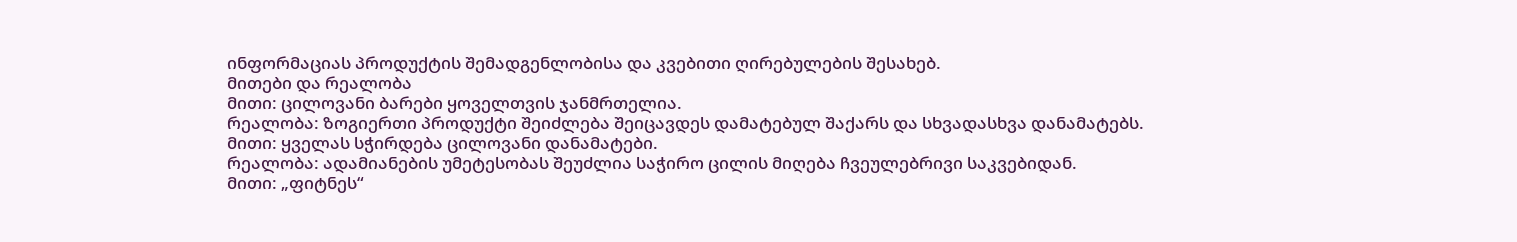ინფორმაციას პროდუქტის შემადგენლობისა და კვებითი ღირებულების შესახებ.
მითები და რეალობა
მითი: ცილოვანი ბარები ყოველთვის ჯანმრთელია.
რეალობა: ზოგიერთი პროდუქტი შეიძლება შეიცავდეს დამატებულ შაქარს და სხვადასხვა დანამატებს.
მითი: ყველას სჭირდება ცილოვანი დანამატები.
რეალობა: ადამიანების უმეტესობას შეუძლია საჭირო ცილის მიღება ჩვეულებრივი საკვებიდან.
მითი: „ფიტნეს“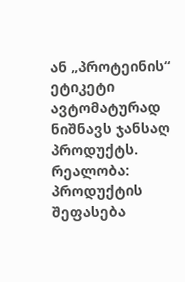ან „პროტეინის“ ეტიკეტი ავტომატურად ნიშნავს ჯანსაღ პროდუქტს.
რეალობა: პროდუქტის შეფასება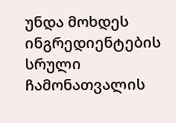უნდა მოხდეს ინგრედიენტების სრული ჩამონათვალის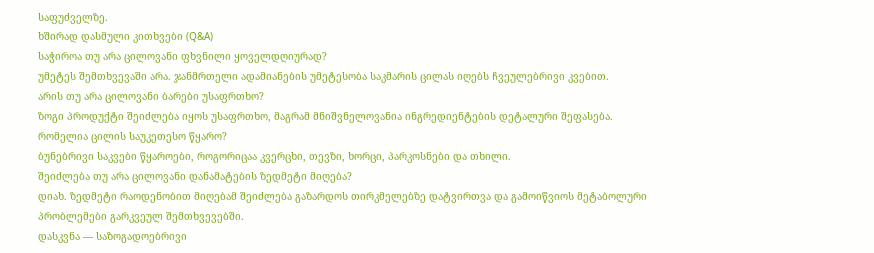საფუძველზე.
ხშირად დასმული კითხვები (Q&A)
საჭიროა თუ არა ცილოვანი ფხვნილი ყოველდღიურად?
უმეტეს შემთხვევაში არა. ჯანმრთელი ადამიანების უმეტესობა საკმარის ცილას იღებს ჩვეულებრივი კვებით.
არის თუ არა ცილოვანი ბარები უსაფრთხო?
ზოგი პროდუქტი შეიძლება იყოს უსაფრთხო, მაგრამ მნიშვნელოვანია ინგრედიენტების დეტალური შეფასება.
რომელია ცილის საუკეთესო წყარო?
ბუნებრივი საკვები წყაროები, როგორიცაა კვერცხი, თევზი, ხორცი, პარკოსნები და თხილი.
შეიძლება თუ არა ცილოვანი დანამატების ზედმეტი მიღება?
დიახ. ზედმეტი რაოდენობით მიღებამ შეიძლება გაზარდოს თირკმელებზე დატვირთვა და გამოიწვიოს მეტაბოლური პრობლემები გარკვეულ შემთხვევებში.
დასკვნა — საზოგადოებრივი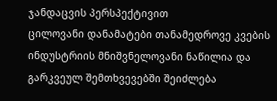ჯანდაცვის პერსპექტივით
ცილოვანი დანამატები თანამედროვე კვების ინდუსტრიის მნიშვნელოვანი ნაწილია და გარკვეულ შემთხვევებში შეიძლება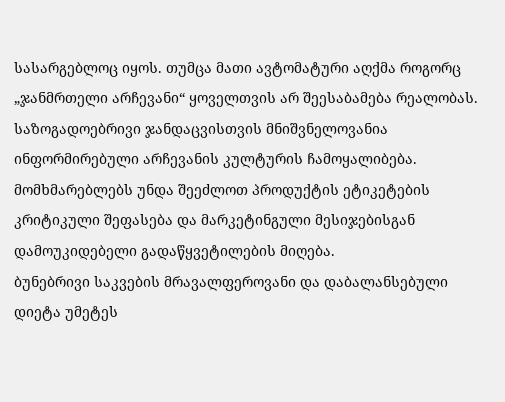სასარგებლოც იყოს. თუმცა მათი ავტომატური აღქმა როგორც „ჯანმრთელი არჩევანი“ ყოველთვის არ შეესაბამება რეალობას.
საზოგადოებრივი ჯანდაცვისთვის მნიშვნელოვანია ინფორმირებული არჩევანის კულტურის ჩამოყალიბება. მომხმარებლებს უნდა შეეძლოთ პროდუქტის ეტიკეტების კრიტიკული შეფასება და მარკეტინგული მესიჯებისგან დამოუკიდებელი გადაწყვეტილების მიღება.
ბუნებრივი საკვების მრავალფეროვანი და დაბალანსებული დიეტა უმეტეს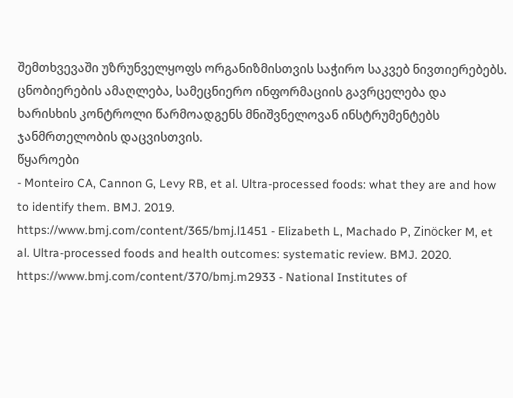შემთხვევაში უზრუნველყოფს ორგანიზმისთვის საჭირო საკვებ ნივთიერებებს.
ცნობიერების ამაღლება, სამეცნიერო ინფორმაციის გავრცელება და ხარისხის კონტროლი წარმოადგენს მნიშვნელოვან ინსტრუმენტებს ჯანმრთელობის დაცვისთვის.
წყაროები
- Monteiro CA, Cannon G, Levy RB, et al. Ultra-processed foods: what they are and how to identify them. BMJ. 2019.
https://www.bmj.com/content/365/bmj.l1451 - Elizabeth L, Machado P, Zinöcker M, et al. Ultra-processed foods and health outcomes: systematic review. BMJ. 2020.
https://www.bmj.com/content/370/bmj.m2933 - National Institutes of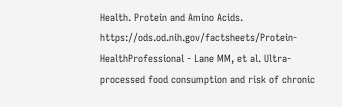Health. Protein and Amino Acids.
https://ods.od.nih.gov/factsheets/Protein-HealthProfessional - Lane MM, et al. Ultra-processed food consumption and risk of chronic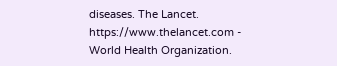diseases. The Lancet.
https://www.thelancet.com - World Health Organization.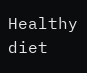Healthy diet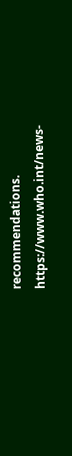recommendations.
https://www.who.int/news-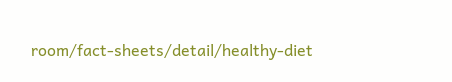room/fact-sheets/detail/healthy-diet